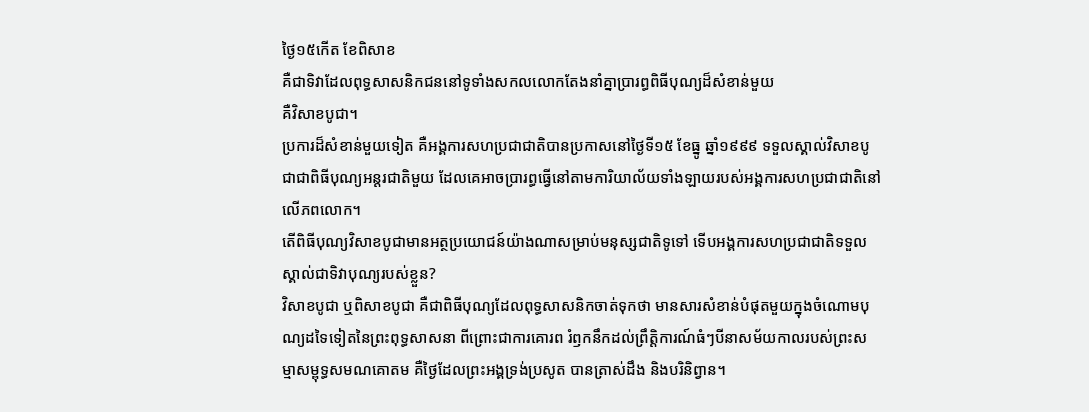ថ្ងៃ១៥កើត ខែពិសាខ
គឺជាទិវាដែលពុទ្ធសាសនិកជននៅទូទាំងសកលលោកតែងនាំគ្នាប្រារព្ធពិធីបុណ្យដ៏សំខាន់មួយ
គឺវិសាខបូជា។
ប្រការដ៏សំខាន់មួយទៀត គឺអង្គការសហប្រជាជាតិបានប្រកាសនៅថ្ងៃទី១៥ ខែធ្នូ ឆ្នាំ១៩៩៩ ទទួលស្គាល់វិសាខបូជាជាពិធីបុណ្យអន្តរជាតិមួយ ដែលគេអាចប្រារព្ធធ្វើនៅតាមការិយាល័យទាំងឡាយរបស់អង្គការសហប្រជាជាតិនៅលើភពលោក។
តើពិធីបុណ្យវិសាខបូជាមានអត្ថប្រយោជន៍យ៉ាងណាសម្រាប់មនុស្សជាតិទូទៅ ទើបអង្គការសហប្រជាជាតិទទួលស្គាល់ជាទិវាបុណ្យរបស់ខ្លួន?
វិសាខបូជា ឬពិសាខបូជា គឺជាពិធីបុណ្យដែលពុទ្ធសាសនិកចាត់ទុកថា មានសារសំខាន់បំផុតមួយក្នុងចំណោមបុណ្យដទៃទៀតនៃព្រះពុទ្ធសាសនា ពីព្រោះជាការគោរព រំឭកនឹកដល់ព្រឹត្តិការណ៍ធំៗបីនាសម័យកាលរបស់ព្រះសម្មាសម្ពុទ្ធសមណគោតម គឺថ្ងៃដែលព្រះអង្គទ្រង់ប្រសូត បានត្រាស់ដឹង និងបរិនិព្វាន។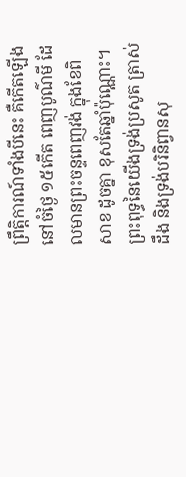ព្រឹត្តិការណ៍ទាំងបីនេះ គឺកើតឡើងនៅចំថ្ងៃ ១៥កើត ពេញបូណ៌មី ដែលមានព្រះចន្ទពេញវង់ ក្នុងខែពិសាខ ដូចគ្នា ខុសតែឆ្នាំប៉ុណ្ណោះ។
ព្រះពុទ្ធនៃយើងទ្រង់ប្រសូត ត្រាស់ដឹង និងទ្រង់បរិនិព្វានសុ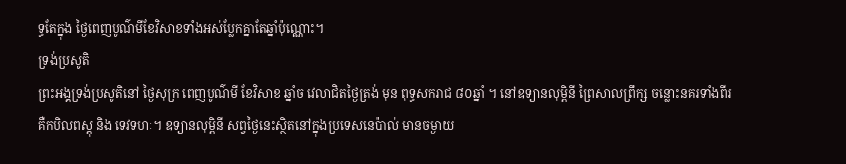ទ្ធតែក្នុង ថ្ងៃពេញបូណ៌មីខែវិសាខទាំងអស់ប្លែកគ្នាតែឆ្នាំប៉ុណ្ណោះ។
ទ្រង់ប្រសូតិ
ព្រះអង្គទ្រង់ប្រសូតិនៅ ថ្ងៃសុក្រ ពេញបូណ៌មី ខែវិសាខ ឆ្នាំច វេលាជិតថ្ងៃត្រង់ មុន ពុទ្ធសករាជ ៨០ឆ្នាំ ។ នៅឧទ្យានលុម្ពិនី ព្រៃសាលព្រឹក្ស ចន្លោះនគរទាំងពីរ គឺកបិលពស្តុ និង ទេវទហៈ។ ឧទ្យានលុម្ពិនី សព្វថ្ងៃនេះស្ថិតនៅក្នុងប្រទេសនេប៉ាល់ មានចម្ងាយ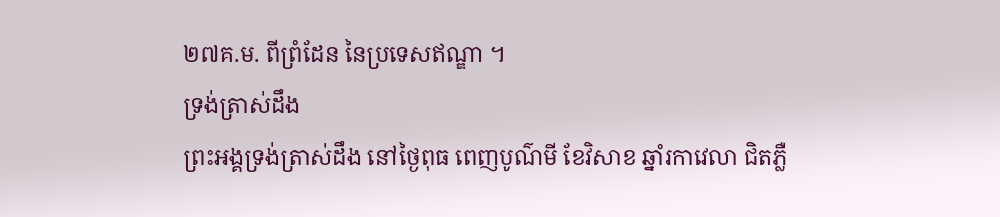២៧គ.ម. ពីព្រំដែន នៃប្រទេសឥណ្ឌា ។
ទ្រង់ត្រាស់ដឹង
ព្រះអង្គទ្រង់ត្រាស់ដឹង នៅថ្ងៃពុធ ពេញបូណ៌មី ខែវិសាខ ឆ្នាំរកាវេលា ជិតភ្លឺ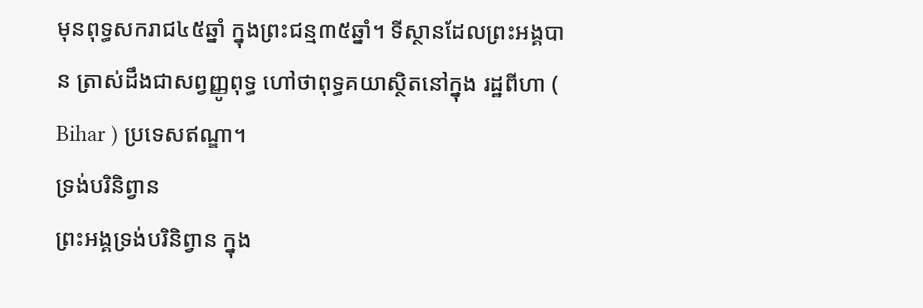មុនពុទ្ធសករាជ៤៥ឆ្នាំ ក្នុងព្រះជន្ម៣៥ឆ្នាំ។ ទីស្ថានដែលព្រះអង្គបាន ត្រាស់ដឹងជាសព្វញ្ញូពុទ្ធ ហៅថាពុទ្ធគយាស្ថិតនៅក្នុង រដ្ឋពីហា ( Bihar ) ប្រទេសឥណ្ឌា។
ទ្រង់បរិនិព្វាន
ព្រះអង្គទ្រង់បរិនិព្វាន ក្នុង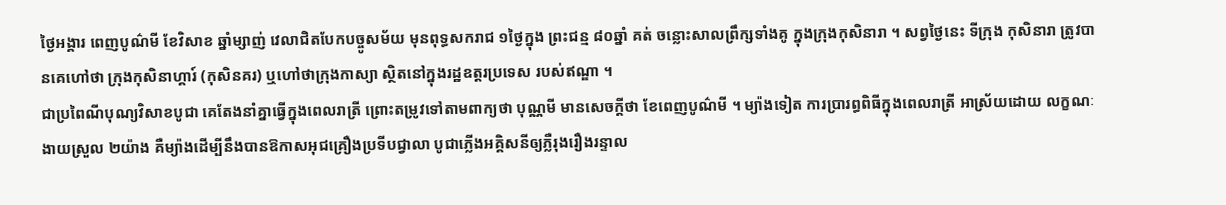ថ្ងៃអង្គារ ពេញបូណ៌មី ខែវិសាខ ឆ្នាំម្សាញ់ វេលាជិតបែកបច្ចូសម័យ មុនពុទ្ធសករាជ ១ថ្ងៃក្នុង ព្រះជន្ម ៨០ឆ្នាំ គត់ ចន្លោះសាលព្រឹក្សទាំងគូ ក្នុងក្រុងកុសិនារា ។ សព្វថ្ងៃនេះ ទីក្រុង កុសិនារា ត្រូវបានគេហៅថា ក្រុងកុសិនាហ្គារ៍ (កុសិនគរ) ឬហៅថាក្រុងកាស្យា ស្ថិតនៅក្នុងរដ្ឋឧត្តរប្រទេស របស់ឥណ្ឌា ។
ជាប្រពៃណីបុណ្យវិសាខបូជា គេតែងនាំគ្នាធ្វើក្នុងពេលរាត្រី ព្រោះតម្រូវទៅតាមពាក្យថា បុណ្ណមី មានសេចក្តីថា ខែពេញបូណ៌មី ។ ម្យ៉ាងទៀត ការប្រារព្ធពិធីក្នុងពេលរាត្រី អាស្រ័យដោយ លក្ខណៈងាយស្រួល ២យ៉ាង គឺម្យ៉ាងដើម្បីនឹងបានឱកាសអុជគ្រឿងប្រទីបជ្វាលា បូជាភ្លើងអគ្គិសនីឲ្យភ្លឺរុងរឿងរន្ទាល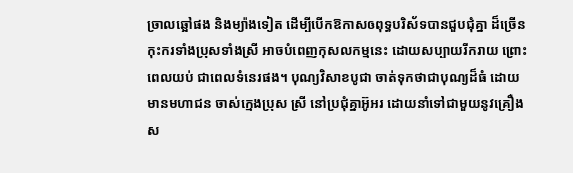ច្រាលឆ្អៅផង និងម្យ៉ាងទៀត ដើម្បីបើកឱកាសឲពុទ្ធបរិស័ទបានជួបជុំគ្នា ដ៏ច្រើនកុះករទាំងប្រុសទាំងស្រី អាចបំពេញកុសលកម្មនេះ ដោយសប្បាយរីករាយ ព្រោះពេលយប់ ជាពេលទំនេរផង។ បុណ្យវិសាខបូជា ចាត់ទុកថាជាបុណ្យដ៏ធំ ដោយមានមហាជន ចាស់ក្មេងប្រុស ស្រី នៅប្រជុំគ្នាអ៊ូអរ ដោយនាំទៅជាមួយនូវគ្រឿងស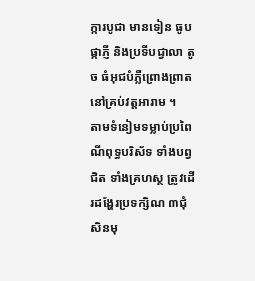ក្ការបូជា មានទៀន ធូប ផ្កាភ្ញី និងប្រទីបជ្វាលា តូច ធំអុជបំភ្លឺព្រោងព្រាត នៅគ្រប់វត្តអារាម ។
តាមទំនៀមទម្លាប់ប្រពៃណីពុទ្ធបរិស័ទ ទាំងបព្វជិត ទាំងគ្រហស្ថ ត្រូវដើរដង្ហែរប្រទក្សិណ ៣ជុំសិនមុ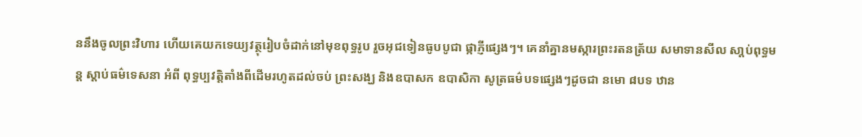ននឹងចូលព្រះវិហារ ហើយគេយកទេយ្យវត្ថុរៀបចំដាក់នៅមុខពុទ្ធរូប រួចអុជទៀនធូបបូជា ផ្កាភ្ញីផ្សេងៗ។ គេនាំគ្នានមស្ការព្រះរតនត្រ័យ សមាទានសីល សា្តប់ពុទ្ធមន្ត ស្តាប់ធម៌ទេសនា អំពី ពុទ្ធប្បវត្តិតាំងពីដើមរហូតដល់ចប់ ព្រះសង្ឃ និងឧបាសក ឧបាសិកា សូត្រធម៌បទផ្សេងៗដូចជា នមោ ៨បទ ឋាន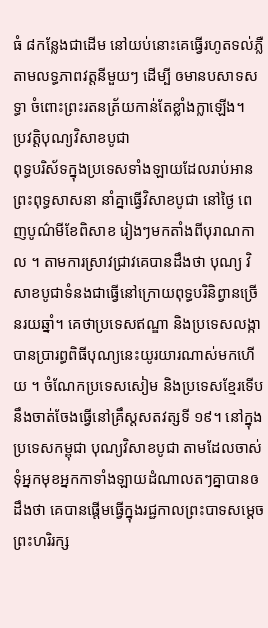ធំ ៨កន្លែងជាដើម នៅយប់នោះគេធ្វើរហូតទល់ភ្លឺ តាមលទ្ធភាពវត្តនីមួយៗ ដើម្បី ឲមានបសាទសទ្ធា ចំពោះព្រះរតនត្រ័យកាន់តែខ្លាំងក្លាឡើង។
ប្រវត្តិបុណ្យវិសាខបូជា
ពុទ្ធបរិស័ទក្នុងប្រទេសទាំងឡាយដែលរាប់អានព្រះពុទ្ធសាសនា នាំគ្នាធ្វើវិសាខបូជា នៅថ្ងៃ ពេញបូណ៌មីខែពិសាខ រៀងៗមកតាំងពីបុរាណកាល ។ តាមការស្រាវជ្រាវគេបានដឹងថា បុណ្យ វិសាខបូជាទំនងជាធ្វើនៅក្រោយពុទ្ធបរិនិព្វានច្រើនរយឆ្នាំ។ គេថាប្រទេសឥណ្ឌា និងប្រទេសលង្កា បានប្រារព្ធពិធីបុណ្យនេះយូរយារណាស់មកហើយ ។ ចំណែកប្រទេសសៀម និងប្រទេសខ្មែរទើប នឹងចាត់ចែងធ្វើនៅគ្រឹស្តសតវត្សទី ១៩។ នៅក្នុងប្រទេសកម្ពុជា បុណ្យវិសាខបូជា តាមដែលចាស់ ទុំអ្នកមុខអ្នកកាទាំងឡាយដំណាលតៗគ្នាបានឲដឹងថា គេបានផ្តើមធ្វើក្នុងរជ្ជកាលព្រះបាទសម្តេច ព្រះហរិរក្ស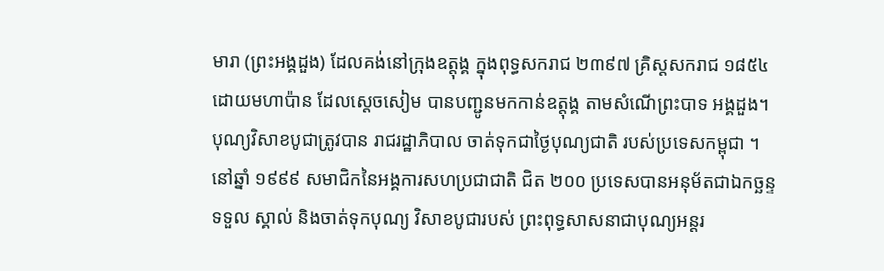មារា (ព្រះអង្គដួង) ដែលគង់នៅក្រុងឧត្តុង្គ ក្នុងពុទ្ធសករាជ ២៣៩៧ គ្រិស្តសករាជ ១៨៥៤ ដោយមហាប៉ាន ដែលស្តេចសៀម បានបញ្ជូនមកកាន់ឧត្តុង្គ តាមសំណើព្រះបាទ អង្គដួង។
បុណ្យវិសាខបូជាត្រូវបាន រាជរដ្ឋាភិបាល ចាត់ទុកជាថ្ងៃបុណ្យជាតិ របស់ប្រទេសកម្ពុជា ។ នៅឆ្នាំ ១៩៩៩ សមាជិកនៃអង្គការសហប្រជាជាតិ ជិត ២០០ ប្រទេសបានអនុម័តជាឯកច្ឆន្ទទទួល ស្គាល់ និងចាត់ទុកបុណ្យ វិសាខបូជារបស់ ព្រះពុទ្ធសាសនាជាបុណ្យអន្តរ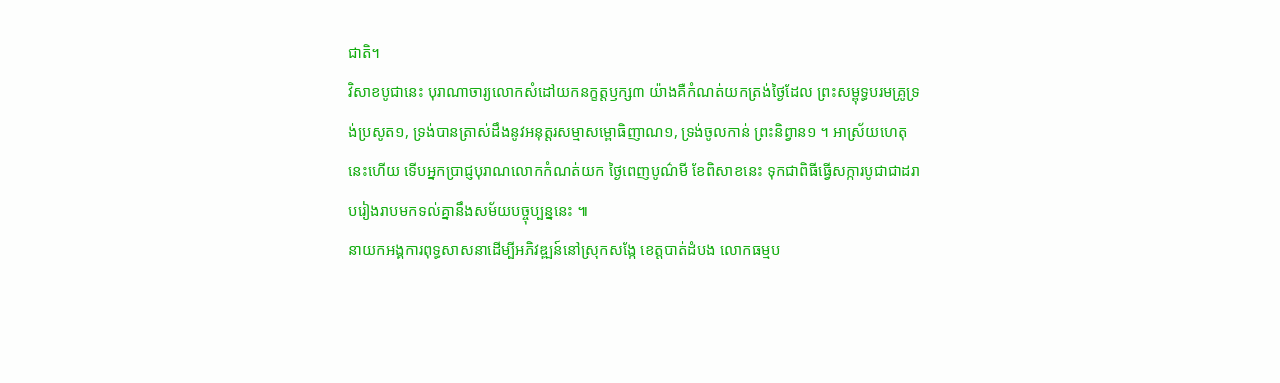ជាតិ។
វិសាខបូជានេះ បុរាណាចារ្យលោកសំដៅយកនក្ខត្តឫក្ស៣ យ៉ាងគឺកំណត់យកត្រង់ថ្ងៃដែល ព្រះសម្ពុទ្ធបរមគ្រូទ្រង់ប្រសូត១, ទ្រង់បានត្រាស់ដឹងនូវអនុត្តរសម្មាសម្ពោធិញាណ១, ទ្រង់ចូលកាន់ ព្រះនិព្វាន១ ។ អាស្រ័យហេតុនេះហើយ ទើបអ្នកប្រាជ្ញបុរាណលោកកំណត់យក ថ្ងៃពេញបូណ៌មី ខែពិសាខនេះ ទុកជាពិធីធ្វើសក្ការបូជាជាដរាបរៀងរាបមកទល់គ្នានឹងសម័យបច្ចុប្បន្ននេះ ៕
នាយកអង្គការពុទ្ធសាសនាដើម្បីអភិវឌ្ឍន៍នៅស្រុកសង្កែ ខេត្តបាត់ដំបង លោកធម្មប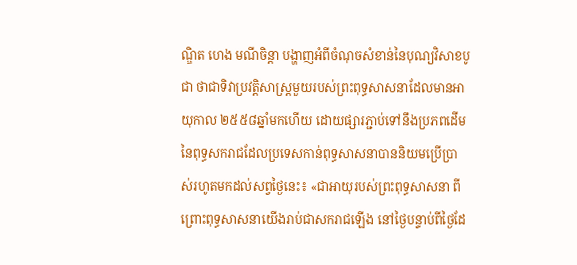ណ្ឌិត ហេង មណីចិន្ដា បង្ហាញអំពីចំណុចសំខាន់នៃបុណ្យវិសាខបូជា ថាជាទិវាប្រវត្តិសាស្ត្រមួយរបស់ព្រះពុទ្ធសាសនាដែលមានអាយុកាល ២៥៥៨ឆ្នាំមកហើយ ដោយផ្សារភ្ជាប់ទៅនឹងប្រភពដើមនៃពុទ្ធសករាជដែលប្រទេសកាន់ពុទ្ធសាសនាបាននិយមប្រើប្រាស់រហូតមកដល់សព្វថ្ងៃនេះ៖ «ជាអាយុរបស់ព្រះពុទ្ធសាសនា ពីព្រោះពុទ្ធសាសនាយើងរាប់ជាសករាជឡើង នៅថ្ងៃបន្ទាប់ពីថ្ងៃដែ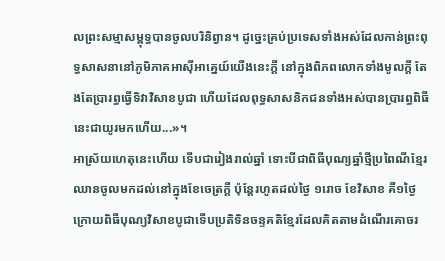លព្រះសម្មាសម្ពុទ្ធបានចូលបរិនិព្វាន។ ដូច្នេះគ្រប់ប្រទេសទាំងអស់ដែលកាន់ព្រះពុទ្ធសាសនានៅភូមិភាគអាស៊ីអាគ្នេយ៍យើងនេះក្ដី នៅក្នុងពិភពលោកទាំងមូលក្ដី តែងតែប្រារព្ធធ្វើទិវាវិសាខបូជា ហើយដែលពុទ្ធសាសនិកជនទាំងអស់បានប្រារព្ធពិធីនេះជាយូរមកហើយ...»។
អាស្រ័យហេតុនេះហើយ ទើបជារៀងរាល់ឆ្នាំ ទោះបីជាពិធីបុណ្យឆ្នាំថ្មីប្រពៃណីខ្មែរឈានចូលមកដល់នៅក្នុងខែចេត្រក្តី ប៉ុន្តែរហូតដល់ថ្ងៃ ១រោច ខែវិសាខ គឺ១ថ្ងៃក្រោយពិធីបុណ្យវិសាខបូជាទើបប្រតិទិនចន្ទគតិខ្មែរដែលគិតតាមដំណើរគោចរ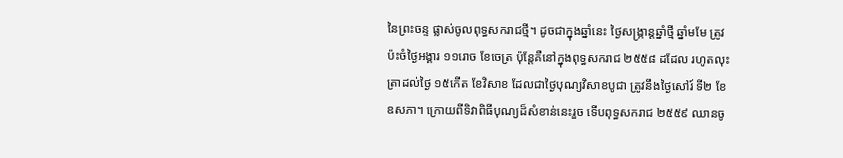នៃព្រះចន្ទ ផ្លាស់ចូលពុទ្ធសករាជថ្មី។ ដូចជាក្នុងឆ្នាំនេះ ថ្ងៃសង្ក្រាន្តឆ្នាំថ្មី ឆ្នាំមមែ ត្រូវប៉ះចំថ្ងៃអង្គារ ១១រោច ខែចេត្រ ប៉ុន្តែគឺនៅក្នុងពុទ្ធសករាជ ២៥៥៨ ដដែល រហូតលុះត្រាដល់ថ្ងៃ ១៥កើត ខែវិសាខ ដែលជាថ្ងៃបុណ្យវិសាខបូជា ត្រូវនឹងថ្ងៃសៅរ៍ ទី២ ខែឧសភា។ ក្រោយពីទិវាពិធីបុណ្យដ៏សំខាន់នេះរួច ទើបពុទ្ធសករាជ ២៥៥៩ ឈានចូ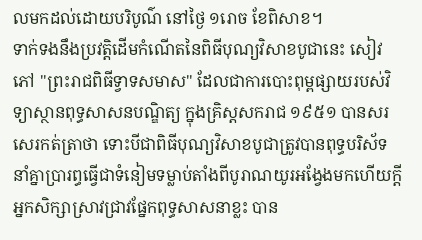លមកដល់ដោយបរិបូណ៌ នៅថ្ងៃ ១រោច ខែពិសាខ។
ទាក់ទងនឹងប្រវត្តិដើមកំណើតនៃពិធីបុណ្យវិសាខបូជានេះ សៀវភៅ "ព្រះរាជពិធីទ្វាទសមាស" ដែលជាការបោះពុម្ពផ្សាយរបស់វិទ្យាស្ថានពុទ្ធសាសនបណ្ឌិត្យ ក្នុងគ្រិស្តសករាជ ១៩៥១ បានសរសេរកត់ត្រាថា ទោះបីជាពិធីបុណ្យវិសាខបូជាត្រូវបានពុទ្ធបរិស័ទនាំគ្នាប្រារព្ធធ្វើជាទំនៀមទម្លាប់តាំងពីបូរាណយូរអង្វែងមកហើយក្ដី អ្នកសិក្សាស្រាវជ្រាវផ្នែកពុទ្ធសាសនាខ្លះ បាន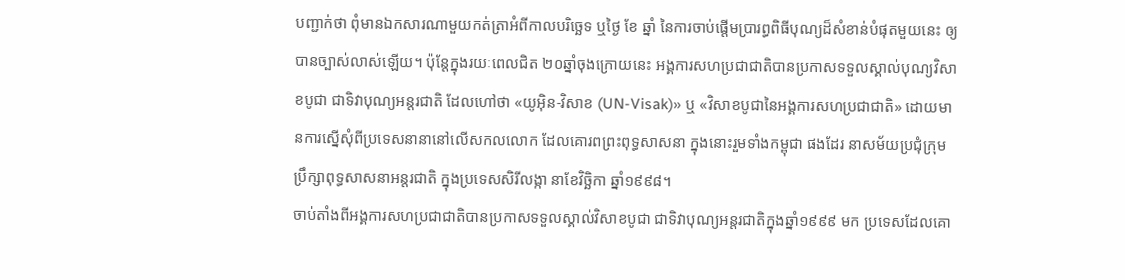បញ្ជាក់ថា ពុំមានឯកសារណាមួយកត់ត្រាអំពីកាលបរិច្ឆេទ ឬថ្ងៃ ខែ ឆ្នាំ នៃការចាប់ផ្ដើមប្រារព្ធពិធីបុណ្យដ៏សំខាន់បំផុតមួយនេះ ឲ្យបានច្បាស់លាស់ឡើយ។ ប៉ុន្តែក្នុងរយៈពេលជិត ២០ឆ្នាំចុងក្រោយនេះ អង្គការសហប្រជាជាតិបានប្រកាសទទួលស្គាល់បុណ្យវិសាខបូជា ជាទិវាបុណ្យអន្តរជាតិ ដែលហៅថា «យូអ៊ិន-វិសាខ (UN-Visak)» ឬ «វិសាខបូជានៃអង្គការសហប្រជាជាតិ» ដោយមានការស្នើសុំពីប្រទេសនានានៅលើសកលលោក ដែលគោរពព្រះពុទ្ធសាសនា ក្នុងនោះរួមទាំងកម្ពុជា ផងដែរ នាសម័យប្រជុំក្រុមប្រឹក្សាពុទ្ធសាសនាអន្តរជាតិ ក្នុងប្រទេសសិរីលង្កា នាខែវិច្ឆិកា ឆ្នាំ១៩៩៨។
ចាប់តាំងពីអង្គការសហប្រជាជាតិបានប្រកាសទទួលស្គាល់វិសាខបូជា ជាទិវាបុណ្យអន្តរជាតិក្នុងឆ្នាំ១៩៩៩ មក ប្រទេសដែលគោ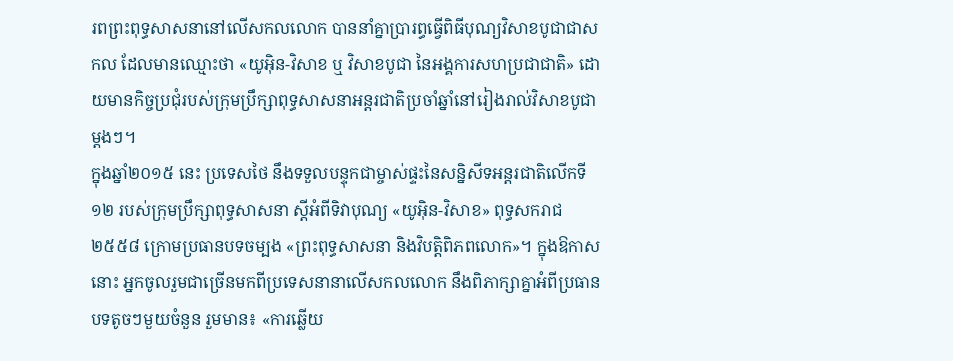រពព្រះពុទ្ធសាសនានៅលើសកលលោក បាននាំគ្នាប្រារព្ធធ្វើពិធីបុណ្យវិសាខបូជាជាសកល ដែលមានឈ្មោះថា «យូអ៊ិន-វិសាខ ឬ វិសាខបូជា នៃអង្គការសហប្រជាជាតិ» ដោយមានកិច្ចប្រជុំរបស់ក្រុមប្រឹក្សាពុទ្ធសាសនាអន្តរជាតិប្រចាំឆ្នាំនៅរៀងរាល់វិសាខបូជាម្តងៗ។
ក្នុងឆ្នាំ២០១៥ នេះ ប្រទេសថៃ នឹងទទួលបន្ទុកជាម្ចាស់ផ្ទះនៃសន្និសីទអន្តរជាតិលើកទី១២ របស់ក្រុមប្រឹក្សាពុទ្ធសាសនា ស្តីអំពីទិវាបុណ្យ «យូអ៊ិន-វិសាខ» ពុទ្ធសករាជ ២៥៥៨ ក្រោមប្រធានបទចម្បង «ព្រះពុទ្ធសាសនា និងវិបត្តិពិភពលោក»។ ក្នុងឱកាសនោះ អ្នកចូលរួមជាច្រើនមកពីប្រទេសនានាលើសកលលោក នឹងពិភាក្សាគ្នាអំពីប្រធានបទតូចៗមួយចំនួន រួមមាន៖ «ការឆ្លើយ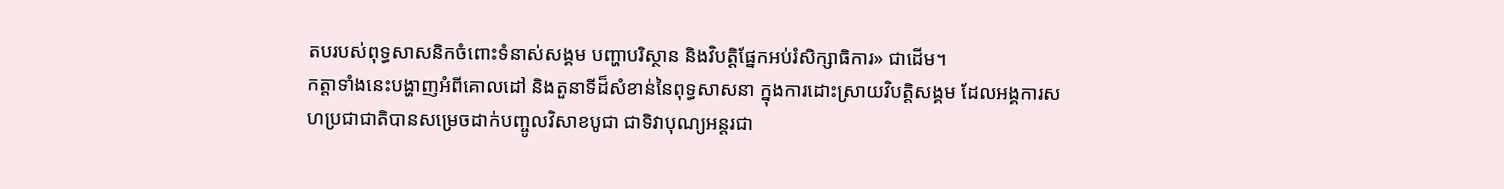តបរបស់ពុទ្ធសាសនិកចំពោះទំនាស់សង្គម បញ្ហាបរិស្ថាន និងវិបត្តិផ្នែកអប់រំសិក្សាធិការ» ជាដើម។
កត្តាទាំងនេះបង្ហាញអំពីគោលដៅ និងតួនាទីដ៏សំខាន់នៃពុទ្ធសាសនា ក្នុងការដោះស្រាយវិបត្តិសង្គម ដែលអង្គការសហប្រជាជាតិបានសម្រេចដាក់បញ្ចូលវិសាខបូជា ជាទិវាបុណ្យអន្តរជា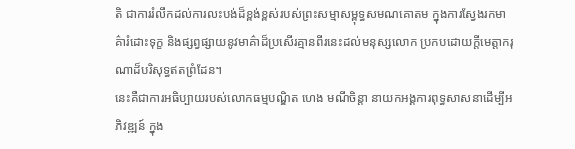តិ ជាការរំលឹកដល់ការលះបង់ដ៏ខ្ពង់ខ្ពស់របស់ព្រះសម្មាសម្ពុទ្ធសមណគោតម ក្នុងការស្វែងរកមាគ៌ារំដោះទុក្ខ និងផ្សព្វផ្សាយនូវមាគ៌ាដ៏ប្រសើរគ្មានពីរនេះដល់មនុស្សលោក ប្រកបដោយក្តីមេត្តាករុណាដ៏បរិសុទ្ធឥតព្រំដែន។
នេះគឺជាការអធិប្បាយរបស់លោកធម្មបណ្ឌិត ហេង មណីចិន្ដា នាយកអង្គការពុទ្ធសាសនាដើម្បីអភិវឌ្ឍន៍ ក្នុង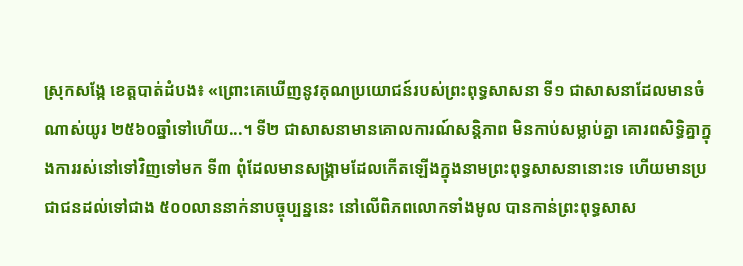ស្រុកសង្កែ ខេត្តបាត់ដំបង៖ «ព្រោះគេឃើញនូវគុណប្រយោជន៍របស់ព្រះពុទ្ធសាសនា ទី១ ជាសាសនាដែលមានចំណាស់យូរ ២៥៦០ឆ្នាំទៅហើយ...។ ទី២ ជាសាសនាមានគោលការណ៍សន្តិភាព មិនកាប់សម្លាប់គ្នា គោរពសិទ្ធិគ្នាក្នុងការរស់នៅទៅវិញទៅមក ទី៣ ពុំដែលមានសង្គ្រាមដែលកើតឡើងក្នុងនាមព្រះពុទ្ធសាសនានោះទេ ហើយមានប្រជាជនដល់ទៅជាង ៥០០លាននាក់នាបច្ចុប្បន្ននេះ នៅលើពិភពលោកទាំងមូល បានកាន់ព្រះពុទ្ធសាស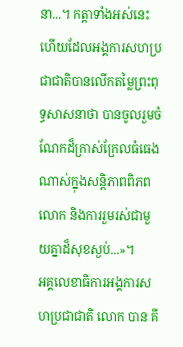នា...។ កត្តាទាំងអស់នេះហើយដែលអង្គការសហប្រជាជាតិបានលើកតម្លៃព្រះពុទ្ធសាសនាថា បានចូលរួមចំណែកដ៏ក្រាស់ក្រែលធំធេងណាស់ក្នុងសន្តិភាពពិភពលោក និងការរួមរស់ជាមួយគ្នាដ៏សុខស្ងប់...»។
អគ្គលេខាធិការអង្គការសហប្រជាជាតិ លោក បាន គី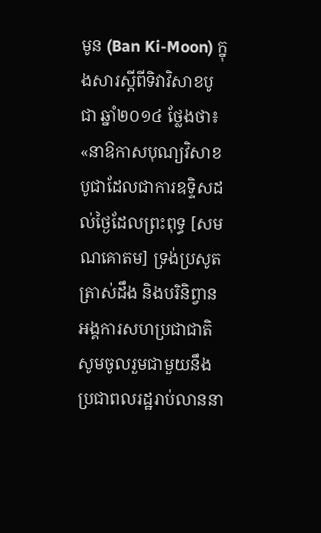មូន (Ban Ki-Moon) ក្នុងសារស្តីពីទិវាវិសាខបូជា ឆ្នាំ២០១៤ ថ្លែងថា៖ «នាឱកាសបុណ្យវិសាខបូជាដែលជាការឧទ្ទិសដល់ថ្ងៃដែលព្រះពុទ្ធ [សមណគោតម] ទ្រង់ប្រសូត ត្រាស់ដឹង និងបរិនិព្វាន អង្គការសហប្រជាជាតិសូមចូលរួមជាមួយនឹងប្រជាពលរដ្ឋរាប់លាននា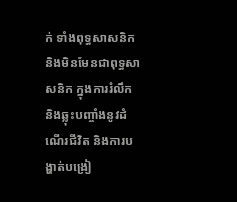ក់ ទាំងពុទ្ធសាសនិក និងមិនមែនជាពុទ្ធសាសនិក ក្នុងការរំលឹក និងឆ្លុះបញ្ចាំងនូវដំណើរជីវិត និងការបង្ហាត់បង្រៀ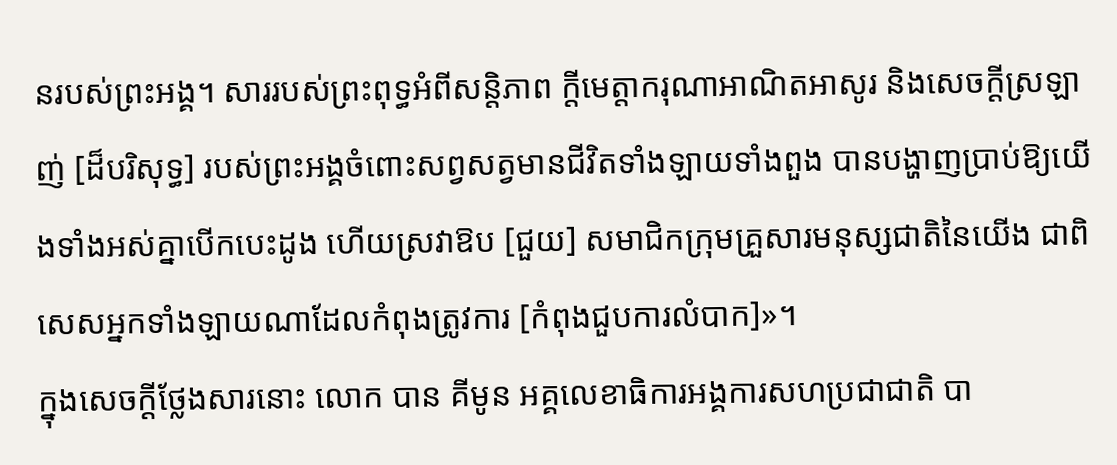នរបស់ព្រះអង្គ។ សាររបស់ព្រះពុទ្ធអំពីសន្តិភាព ក្តីមេត្តាករុណាអាណិតអាសូរ និងសេចក្ដីស្រឡាញ់ [ដ៏បរិសុទ្ធ] របស់ព្រះអង្គចំពោះសព្វសត្វមានជីវិតទាំងឡាយទាំងពួង បានបង្ហាញប្រាប់ឱ្យយើងទាំងអស់គ្នាបើកបេះដូង ហើយស្រវាឱប [ជួយ] សមាជិកក្រុមគ្រួសារមនុស្សជាតិនៃយើង ជាពិសេសអ្នកទាំងឡាយណាដែលកំពុងត្រូវការ [កំពុងជួបការលំបាក]»។
ក្នុងសេចក្ដីថ្លែងសារនោះ លោក បាន គីមូន អគ្គលេខាធិការអង្គការសហប្រជាជាតិ បា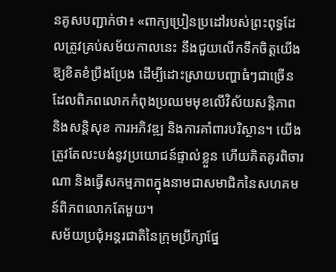នគូសបញ្ជាក់ថា៖ «ពាក្យប្រៀនប្រដៅរបស់ព្រះពុទ្ធដែលត្រូវគ្រប់សម័យកាលនេះ នឹងជួយលើកទឹកចិត្តយើងឱ្យខិតខំប្រឹងប្រែង ដើម្បីដោះស្រាយបញ្ហាធំៗជាច្រើន ដែលពិភពលោកកំពុងប្រឈមមុខលើវិស័យសន្តិភាព និងសន្តិសុខ ការអភិវឌ្ឍ និងការគាំពារបរិស្ថាន។ យើងត្រូវតែលះបង់នូវប្រយោជន៍ផ្ទាល់ខ្លួន ហើយគិតគូរពិចារណា និងធ្វើសកម្មភាពក្នុងនាមជាសមាជិកនៃសហគមន៍ពិភពលោកតែមួយ។
សម័យប្រជុំអន្តរជាតិនៃក្រុមប្រឹក្សាផ្នែ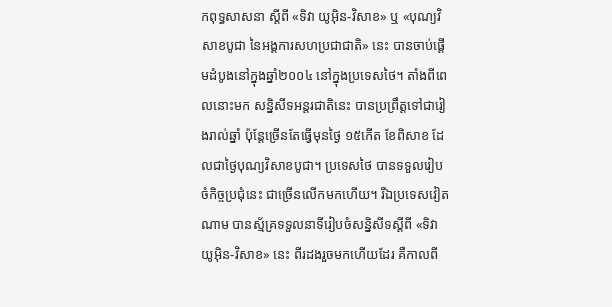កពុទ្ធសាសនា ស្ដីពី «ទិវា យូអ៊ិន-វិសាខ» ឬ «បុណ្យវិសាខបូជា នៃអង្គការសហប្រជាជាតិ» នេះ បានចាប់ផ្ដើមដំបូងនៅក្នុងឆ្នាំ២០០៤ នៅក្នុងប្រទេសថៃ។ តាំងពីពេលនោះមក សន្និសីទអន្តរជាតិនេះ បានប្រព្រឹត្តទៅជារៀងរាល់ឆ្នាំ ប៉ុន្តែច្រើនតែធ្វើមុនថ្ងៃ ១៥កើត ខែពិសាខ ដែលជាថ្ងៃបុណ្យវិសាខបូជា។ ប្រទេសថៃ បានទទួលរៀបចំកិច្ចប្រជុំនេះ ជាច្រើនលើកមកហើយ។ រីឯប្រទេសវៀតណាម បានស្ម័គ្រទទួលនាទីរៀបចំសន្និសីទស្ដីពី «ទិវា យូអ៊ិន-វិសាខ» នេះ ពីរដងរួចមកហើយដែរ គឺកាលពី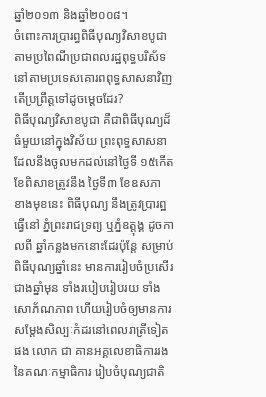ឆ្នាំ២០១៣ និងឆ្នាំ២០០៨។
ចំពោះការប្រារព្ធពិធីបុណ្យវិសាខបូជាតាមប្រពៃណីប្រជាពលរដ្ឋពុទ្ធបរិស័ទនៅតាមប្រទេសគោរពពុទ្ធសាសនាវិញ តើប្រព្រឹត្តទៅដូចម្ដេចដែរ?
ពិធីបុណ្យវិសាខបូជា គឺជាពិធីបុណ្យដ៏ធំមួយនៅក្នុងវិស័យ ព្រះពុទ្ធសាសនា ដែលនឹងចូលមកដល់នៅថៃ្ងទី ១៥កើត ខែពិសាខត្រូវនឹង ថៃ្ងទី៣ ខែឧសភា ខាងមុខនេះ ពិធីបុណ្យ នឹងត្រូវប្រារព្ឋធ្វើនៅ ភ្នំព្រះរាជទ្រព្យ ឬភ្នំឧត្តុង្គ ដូចកាលពី ឆ្នាំកន្លងមកនោះដែរប៉ុនែ្ត សម្រាប់ ពិធីបុណ្យឆ្នាំនេះ មានការរៀបចំប្រសើរជាងឆ្នាំមុន ទាំងរបៀបរៀបរយ ទាំងសោភ័ណភាព ហើយរៀបចំឲ្យមានការសមែ្តងសិល្បៈកំដរនៅពេលរាត្រីទៀតផង លោក ជា គានអគ្គលេខាធិការរង នៃគណៈកម្មាធិការ រៀបចំបុណ្យជាតិ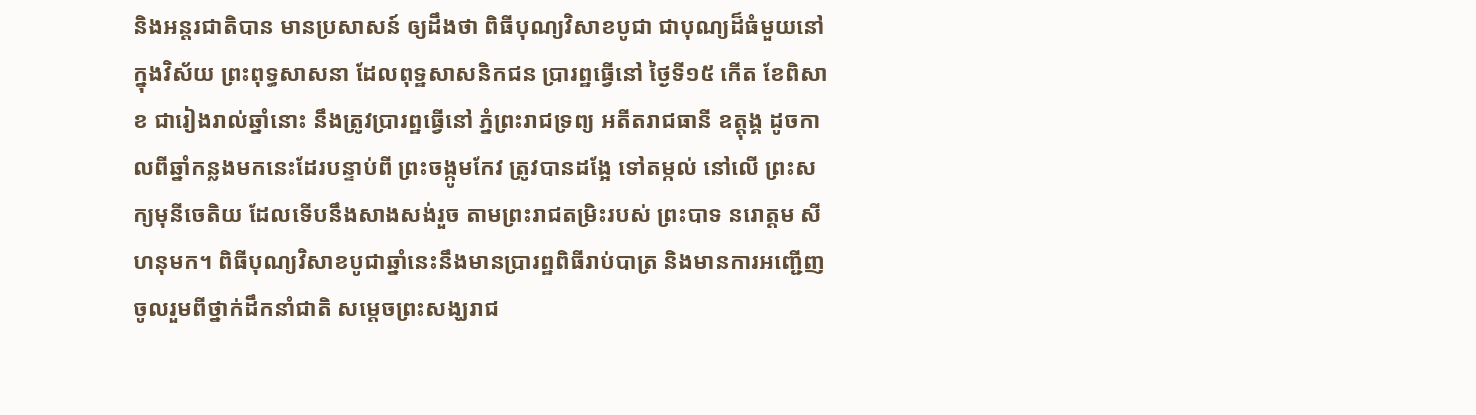និងអន្តរជាតិបាន មានប្រសាសន៍ ឲ្យដឹងថា ពិធីបុណ្យវិសាខបូជា ជាបុណ្យដ៏ធំមួយនៅក្នុងវិស័យ ព្រះពុទ្ធសាសនា ដែលពុទ្ឋសាសនិកជន ប្រារព្ឋធ្វើនៅ ថៃ្ងទី១៥ កើត ខែពិសាខ ជារៀងរាល់ឆ្នាំនោះ នឹងត្រូវប្រារព្ឋធ្វើនៅ ភ្នំព្រះរាជទ្រព្យ អតីតរាជធានី ឧត្តុង្គ ដូចកាលពីឆ្នាំកន្លងមកនេះដែរបន្ទាប់ពី ព្រះចង្កូមកែវ ត្រូវបានដងែ្អ ទៅតម្កល់ នៅលើ ព្រះសក្យមុនីចេតិយ ដែលទើបនឹងសាងសង់រួច តាមព្រះរាជតម្រិះរបស់ ព្រះបាទ នរោត្ដម សីហនុមក។ ពិធីបុណ្យវិសាខបូជាឆ្នាំនេះនឹងមានប្រារព្ឋពិធីរាប់បាត្រ និងមានការអញ្ជើញចូលរួមពីថ្នាក់ដឹកនាំជាតិ សមេ្តចព្រះសង្ឃរាជ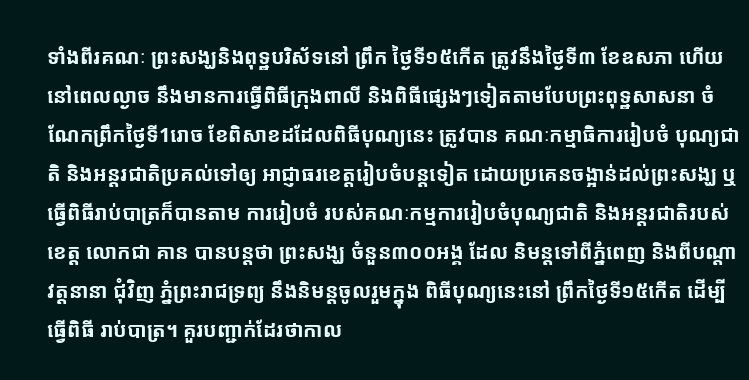ទាំងពីរគណៈ ព្រះសង្ឃនិងពុទ្ឋបរិស័ទនៅ ព្រឹក ថៃ្ងទី១៥កើត ត្រូវនឹងថៃ្ងទី៣ ខែឧសភា ហើយនៅពេលល្ងាច នឹងមានការធ្វើពិធីក្រុងពាលី និងពិធីផេ្សងៗទៀតតាមបែបព្រះពុទ្ឋសាសនា ចំណែកព្រឹកថៃ្ងទី1រោច ខែពិសាខដដែលពិធីបុណ្យនេះ ត្រូវបាន គណៈកម្មាធិការរៀបចំ បុណ្យជាតិ និងអន្តរជាតិប្រគល់ទៅឲ្យ អាជ្ញាធរខេត្តរៀបចំបន្តទៀត ដោយប្រគេនចង្អាន់ដល់ព្រះសង្ឃ ឬធ្វើពិធីរាប់បាត្រក៏បានតាម ការរៀបចំ របស់គណៈកម្មការរៀបចំបុណ្យជាតិ និងអន្តរជាតិរបស់ខេត្ត លោកជា គាន បានបន្តថា ព្រះសង្ឃ ចំនួន៣០០អង្គ ដែល និមន្តទៅពីភ្នំពេញ និងពីបណ្តាវត្តនានា ជុំវិញ ភ្នំព្រះរាជទ្រព្យ នឹងនិមន្តចូលរួមក្នុង ពិធីបុណ្យនេះនៅ ព្រឹកថៃ្ងទី១៥កើត ដើម្បីធ្វើពិធី រាប់បាត្រ។ គួរបញ្ជាក់ដែរថាកាល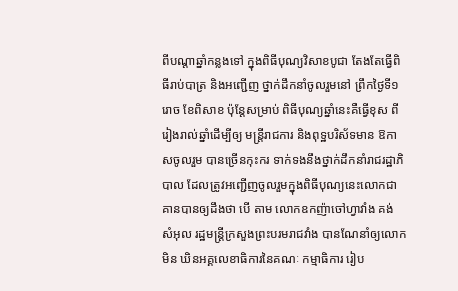ពីបណ្តាឆ្នាំកន្លងទៅ ក្នុងពិធីបុណ្យវិសាខបូជា តែងតែធ្វើពិធីរាប់បាត្រ និងអញ្ជើញ ថ្នាក់ដឹកនាំចូលរួមនៅ ព្រឹកថៃ្ងទី១រោច ខែពិសាខ ប៉ុនែ្តសម្រាប់ ពិធីបុណ្យឆ្នាំនេះគឺធ្វើខុស ពីរៀងរាល់ឆ្នាំដើម្បីឲ្យ មន្រ្តីរាជការ និងពុទ្ឋបរិស័ទមាន ឱកាសចូលរួម បានច្រើនកុះករ ទាក់ទងនឹងថ្នាក់ដឹកនាំរាជរដ្ឋាភិបាល ដែលត្រូវអញ្ជើញចូលរួមក្នុងពិធីបុណ្យនេះលោកជា គានបានឲ្យដឹងថា បើ តាម លោកឧកញ៉ាចៅហ្វាវាំង គង់ សំអុល រដ្ឋមន្រ្តីក្រសួងព្រះបរមរាជវាំង បានណែនាំឲ្យលោកមិន ឃិនអគ្គលេខាធិការនៃគណៈ កម្មាធិការ រៀប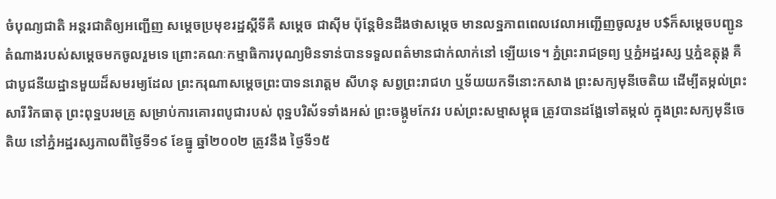ចំបុណ្យជាតិ អន្តរជាតិឲ្យអញ្ជើញ សមេ្តចប្រមុខរដ្ឋស្តីទីគឺ សមេ្តច ជាស៊ីម ប៉ុនែ្តមិនដឹងថាសមេ្តច មានលទ្ឋភាពពេលវេលាអញ្ជើញចូលរួម ប$ក៏សមេ្តចបញ្ជូនតំណាងរបស់សមេ្តចមកចូលរួមទេ ព្រោះគណៈកម្មាធិការបុណ្យមិនទាន់បានទទួលពត៌មានជាក់លាក់នៅ ឡើយទេ។ ភ្នំព្រះរាជទ្រព្យ ឬភ្នំអដ្ឋរស្ស ឬភ្នំឧត្តុង្គ គឺជាបូជនីយដ្ឋានមួយដ៏សមរម្យដែល ព្រះករុណាសមេ្តចព្រះបាទនរោត្ដម សីហនុ សព្វព្រះរាជហ ឬទ័យយកទីនោះកសាង ព្រះសក្យមុនីចេតិយ ដើម្បីតម្កល់ព្រះសារីរិកធាតុ ព្រះពុទ្ឋបរមគ្រូ សម្រាប់ការគោរពបូជារបស់ ពុទ្ឋបរិស័ទទាំងអស់ ព្រះចង្កូមកែវរ បស់ព្រះសម្មាសម្ពុធ ត្រូវបានដងែ្អទៅតម្កល់ ក្នុងព្រះសក្យមុនីចេតិយ នៅភ្នំអដ្ឋរស្សកាលពីថៃ្ងទី១៩ ខែធ្នូ ឆ្នាំ២០០២ ត្រូវនឹង ថៃ្ងទី១៥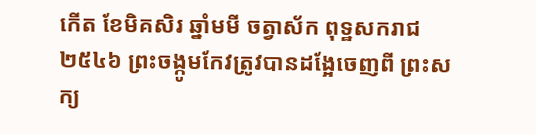កើត ខែមិគសិរ ឆ្នាំមមី ចត្វាស័ក ពុទ្ឋសករាជ២៥៤៦ ព្រះចង្កូមកែវត្រូវបានដងែ្អចេញពី ព្រះសក្យ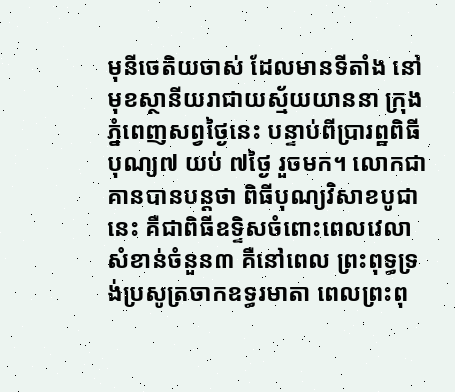មុនីចេតិយចាស់ ដែលមានទីតាំង នៅមុខស្ថានីយរាជាយស្ម័យយាននា ក្រុង ភ្នំពេញសព្វថៃ្ងនេះ បន្ទាប់ពីប្រារព្ឋពិធីបុណ្យ៧ យប់ ៧ថៃ្ង រួចមក។ លោកជា គានបានបន្តថា ពិធីបុណ្យវិសាខបូជានេះ គឺជាពិធីឧទ្ទិសចំពោះពេលវេលាសំខាន់ចំនួន៣ គឺនៅពេល ព្រះពុទ្ធទ្រង់ប្រសូត្រចាកឧទ្ធរមាតា ពេលព្រះពុ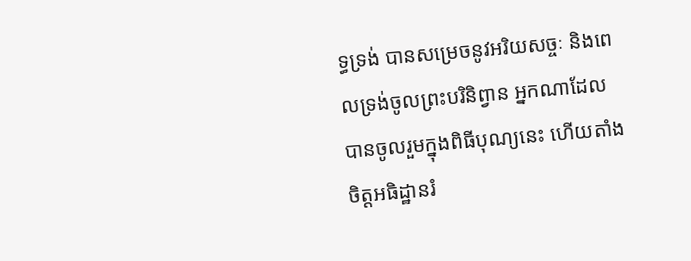ទ្ធទ្រង់ បានសម្រេចនូវអរិយសច្ចៈ និងពេលទ្រង់ចូលព្រះបរិនិព្វាន អ្នកណាដែលបានចូលរួមក្នុងពិធីបុណ្យនេះ ហើយតាំងចិត្តអធិដ្ឋានរំ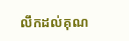លឹកដល់គុណ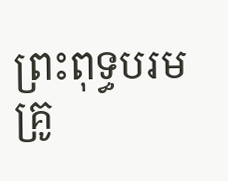ព្រះពុទ្ធបរមគ្រូ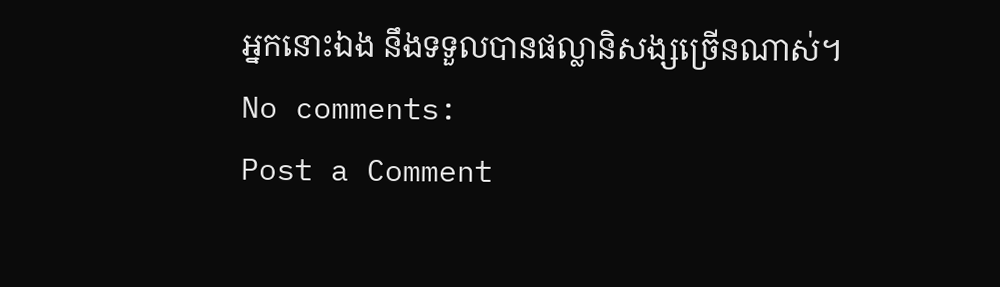អ្នកនោះឯង នឹងទទួលបានផល្លានិសង្សច្រើនណាស់។
No comments:
Post a Comment